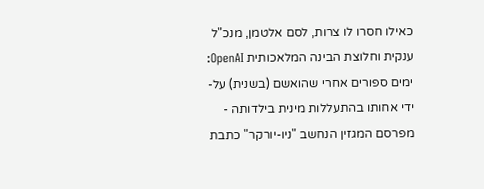כאילו חסרו לו צרות, לסם אלטמן, מנכ"ל ענקית וחלוצת הבינה המלאכותית OpenAI: ימים ספורים אחרי שהואשם (בשנית) על-ידי אחותו בהתעללות מינית בילדותה - מפרסם המגזין הנחשב "ניו-יורקר" כתבת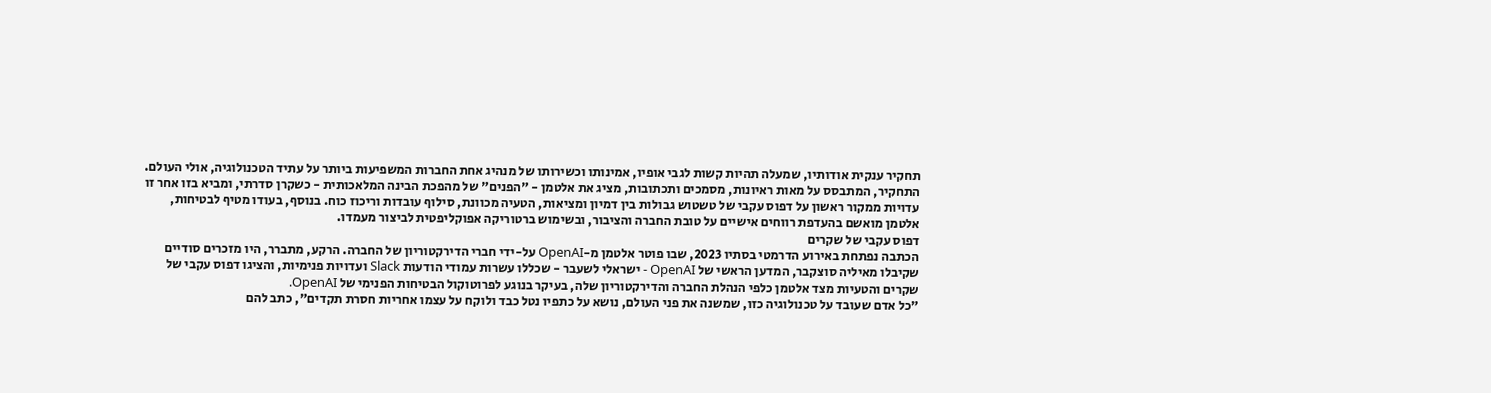תחקיר ענקית אודותיו, שמעלה תהיות קשות לגבי אופיו, אמינותו וכשירותו של מנהיג אחת החברות המשפיעות ביותר על עתיד הטכנולוגיה, אולי העולם.
התחקיר, המתבסס על מאות ראיונות, מסמכים ותכתובות, מציג את אלטמן - "הפנים" של מהפכת הבינה המלאכותית - כשקרן סדרתי, ומביא בזו אחר זו עדויות ממקור ראשון על דפוס עקבי של טשטוש גבולות בין דמיון ומציאות, הטעיה מכוונת, סילוף עובדות וריכוז כוח. בנוסף, בעודו מטיף לבטיחות, אלטמן מואשם בהעדפת רווחים אישיים על טובת החברה והציבור, ובשימוש ברטוריקה אפוקליפטית לביצור מעמדו.
דפוס עקבי של שקרים
הכתבה נפתחת באירוע הדרמטי בסתיו 2023, שבו פוטר אלטמן מ-OpenAI על-ידי חברי הדירקטוריון של החברה. הרקע, מתברר, היו מזכרים סודיים שקיבלו מאיליה סוצקבר, המדען הראשי של OpenAI - ישראלי לשעבר - שכללו עשרות עמודי הודעות Slack ועדויות פנימיות, והציגו דפוס עקבי של שקרים והטעיות מצד אלטמן כלפי הנהלת החברה והדירקטוריון שלה, בעיקר בנוגע לפרוטוקול הבטיחות הפנימי של OpenAI.
"כל אדם שעובד על טכנולוגיה כזו, שמשנה את פני העולם, נושא על כתפיו נטל כבד ולוקח על עצמו אחריות חסרת תקדים", כתב להם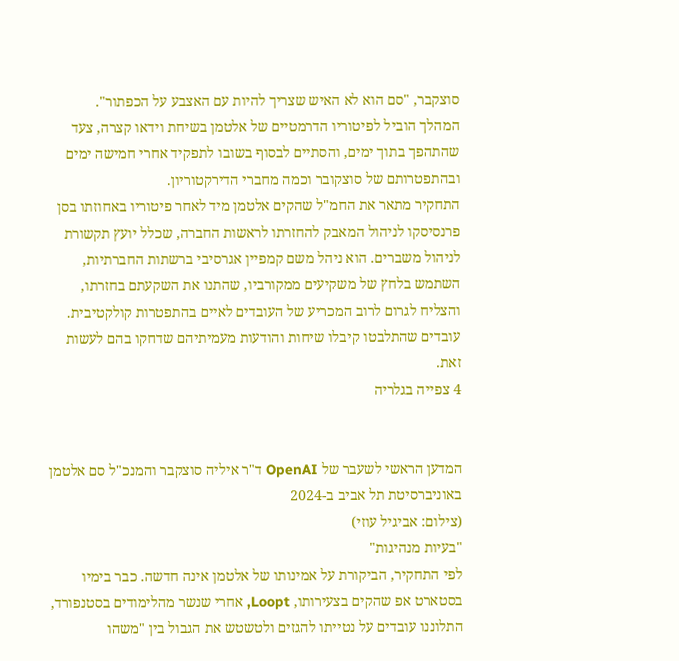סוצקבר, "סם הוא לא האיש שצריך להיות עם האצבע על הכפתור".
המהלך הוביל לפיטוריו הדרמטיים של אלטמן בשיחת וידאו קצרה, צעד שהתהפך בתוך ימים, והסתיים לבסוף בשובו לתפקיד אחרי חמישה ימים ובהתפטרותם של סוצקובר וכמה מחברי הדירקטוריון.
התחקיר מתאר את החמ"ל שהקים אלטמן מיד לאחר פיטוריו באחוזתו בסן פרנסיסקו לניהול המאבק להחזרתו לראשות החברה, שכלל יועץ תקשורת לניהול משברים. הוא ניהל משם קמפיין אגרסיבי ברשתות החברתיות, השתמש בלחץ של משקיעים ממקורביו, שהתנו את השקעתם בחזרתו, והצליח לגרום לרוב המכריע של העובדים לאיים בהתפטרות קולקטיבית. עובדים שהתלבטו קיבלו שיחות והודעות מעמיתיהם שדחקו בהם לעשות זאת.
4 צפייה בגלריה


המדען הראשי לשעבר של OpenAI ד"ר איליה סוצקבר והמנכ"ל סם אלטמן באוניברסיטת תל אביב ב-2024
(צילום: אביגיל עוזי)
"בעיות מנהיגות"
לפי התחקיר, הביקורת על אמינותו של אלטמן אינה חדשה. כבר בימיו בסטארט אפ שהקים בצעירותו, Loopt, אחרי שנשר מהלימודים בסטנפורד, התלוננו עובדים על נטייתו להגזים ולטשטש את הגבול בין "משהו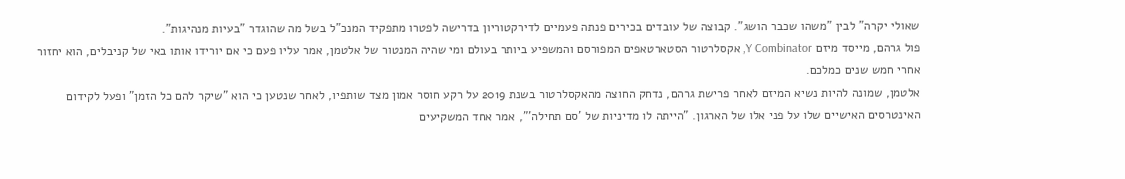שאולי יקרה" לבין "משהו שכבר הושג". קבוצה של עובדים בכירים פנתה פעמיים לדירקטוריון בדרישה לפטרו מתפקיד המנכ"ל בשל מה שהוגדר "בעיות מנהיגות".
פול גרהם, מייסד מיזם Y Combinator, אקסלרטור הסטארטאפים המפורסם והמשפיע ביותר בעולם ומי שהיה המנטור של אלטמן, אמר עליו פעם כי אם יורידו אותו באי של קניבלים, הוא יחזור אחרי חמש שנים כמלכם.
אלטמן, שמונה להיות נשיא המיזם לאחר פרישת גרהם, נדחק החוצה מהאקסלרטור בשנת 2019 על רקע חוסר אמון מצד שותפיו, לאחר שנטען כי הוא "שיקר להם כל הזמן" ופעל לקידום האינטרסים האישיים שלו על פני אלו של הארגון. "הייתה לו מדיניות של 'סם תחילה'", אמר אחד המשקיעים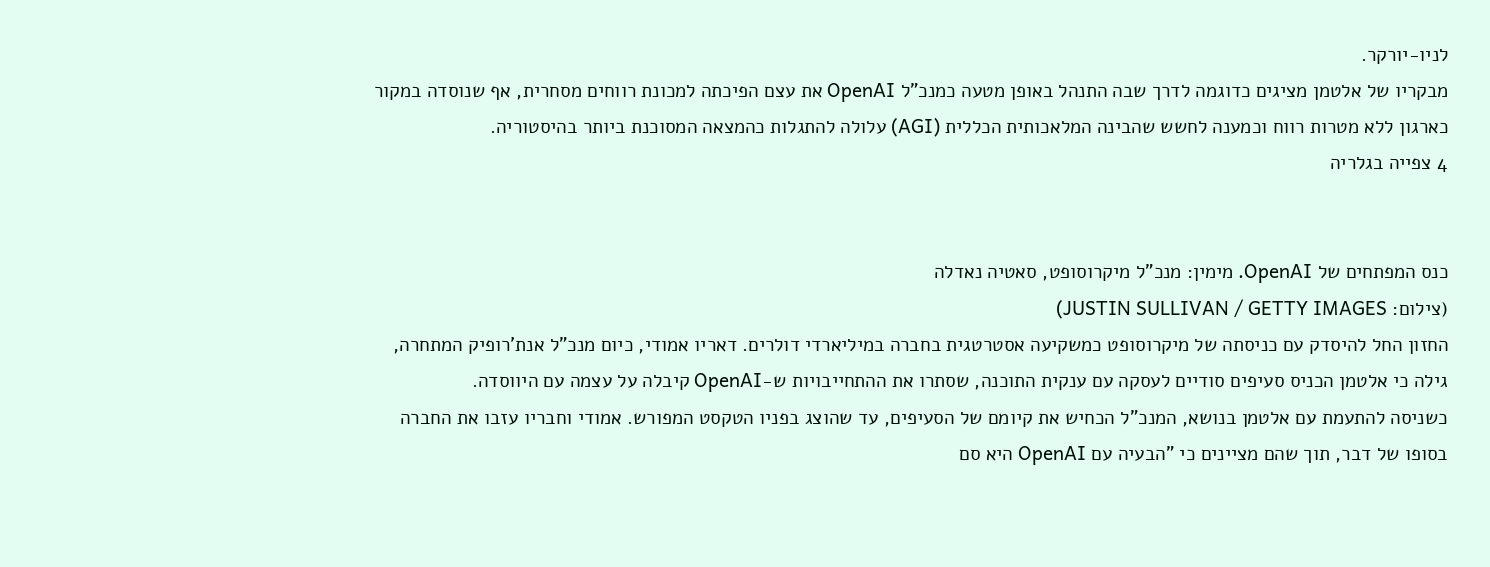לניו-יורקר.
מבקריו של אלטמן מציגים כדוגמה לדרך שבה התנהל באופן מטעה כמנכ"ל OpenAI את עצם הפיכתה למכונת רווחים מסחרית, אף שנוסדה במקור כארגון ללא מטרות רווח וכמענה לחשש שהבינה המלאכותית הכללית (AGI) עלולה להתגלות כהמצאה המסוכנת ביותר בהיסטוריה.
4 צפייה בגלריה


כנס המפתחים של OpenAI. מימין: מנכ"ל מיקרוסופט, סאטיה נאדלה
(צילום: JUSTIN SULLIVAN / GETTY IMAGES)
החזון החל להיסדק עם כניסתה של מיקרוסופט כמשקיעה אסטרטגית בחברה במיליארדי דולרים. דאריו אמודי, כיום מנכ"ל אנת'רופיק המתחרה, גילה כי אלטמן הכניס סעיפים סודיים לעסקה עם ענקית התוכנה, שסתרו את ההתחייבויות ש-OpenAI קיבלה על עצמה עם היווסדה.
כשניסה להתעמת עם אלטמן בנושא, המנכ"ל הכחיש את קיומם של הסעיפים, עד שהוצג בפניו הטקסט המפורש. אמודי וחבריו עזבו את החברה בסופו של דבר, תוך שהם מציינים כי "הבעיה עם OpenAI היא סם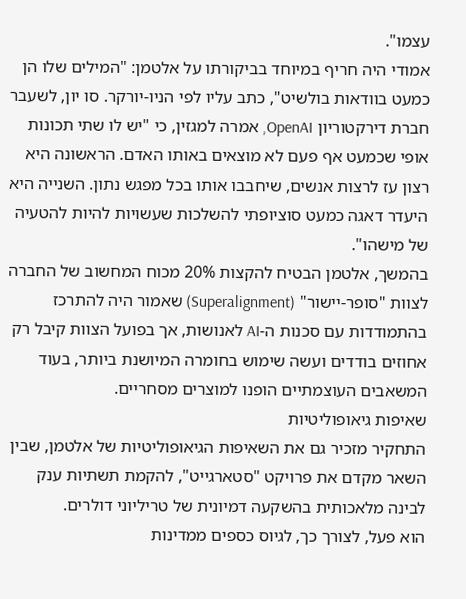עצמו".
אמודי היה חריף במיוחד בביקורתו על אלטמן: "המילים שלו הן כמעט בוודאות בולשיט", כתב עליו לפי הניו-יורקר. סו יון, לשעבר חברת דירקטוריון OpenAI, אמרה למגזין, כי "יש לו שתי תכונות אופי שכמעט אף פעם לא מוצאים באותו האדם. הראשונה היא רצון עז לרצות אנשים, שיחבבו אותו בכל מפגש נתון. השנייה היא היעדר דאגה כמעט סוציופתי להשלכות שעשויות להיות להטעיה של מישהו".
בהמשך, אלטמן הבטיח להקצות 20% מכוח המחשוב של החברה לצוות "סופר-יישור" (Superalignment) שאמור היה להתרכז בהתמודדות עם סכנות ה-AI לאנושות, אך בפועל הצוות קיבל רק אחוזים בודדים ועשה שימוש בחומרה המיושנת ביותר, בעוד המשאבים העוצמתיים הופנו למוצרים מסחריים.
שאיפות גיאופוליטיות
התחקיר מזכיר גם את השאיפות הגיאופוליטיות של אלטמן, שבין השאר מקדם את פרויקט "סטארגייט", להקמת תשתיות ענק לבינה מלאכותית בהשקעה דמיונית של טריליוני דולרים.
הוא פעל, לצורך כך, לגיוס כספים ממדינות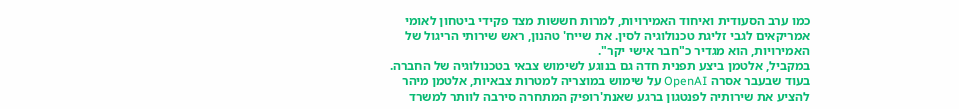כמו ערב הסעודית ואיחוד האמירויות, למרות חששות מצד פקידי ביטחון לאומי אמריקאים לגבי זליגת טכנולוגיה לסין. את שייח' טהנון, ראש שירותי הריגול של האמירויות, הוא מגדיר כ"חבר אישי יקר".
במקביל, אלטמן ביצע תפנית חדה גם בנוגע לשימוש צבאי בטכנולוגיה של החברה. בעוד שבעבר אסרה OpenAI על שימוש במוצריה למטרות צבאיות, אלטמן מיהר להציע את שירותיה לפנטגון ברגע שאנת'רופיק המתחרה סירבה לוותר למשרד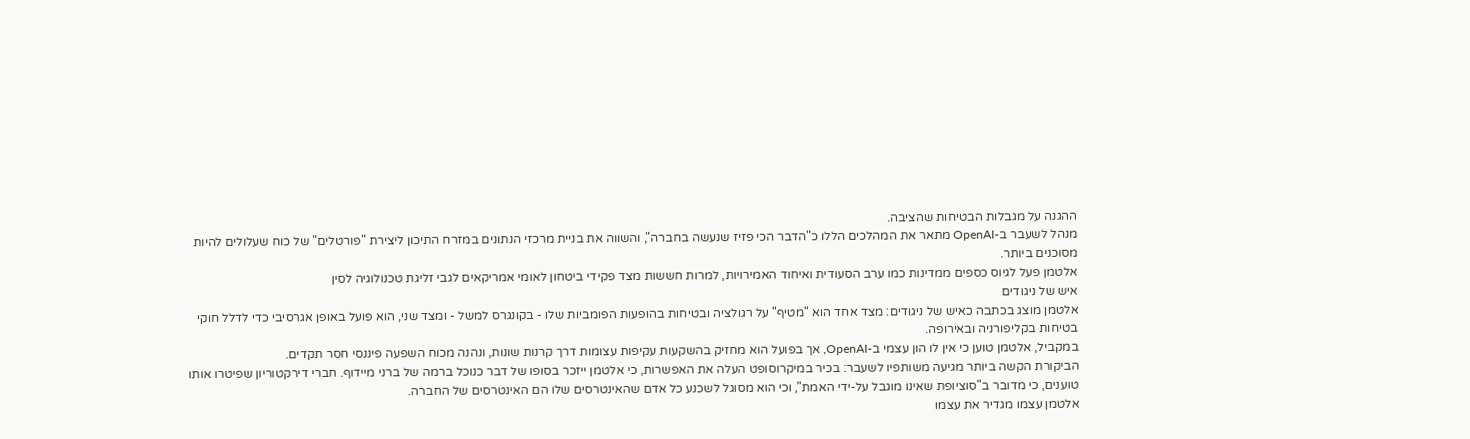ההגנה על מגבלות הבטיחות שהציבה.
מנהל לשעבר ב-OpenAI מתאר את המהלכים הללו כ"הדבר הכי פזיז שנעשה בחברה", והשווה את בניית מרכזי הנתונים במזרח התיכון ליצירת "פורטלים" של כוח שעלולים להיות מסוכנים ביותר.
אלטמן פעל לגיוס כספים ממדינות כמו ערב הסעודית ואיחוד האמירויות, למרות חששות מצד פקידי ביטחון לאומי אמריקאים לגבי זליגת טכנולוגיה לסין
איש של ניגודים
אלטמן מוצג בכתבה כאיש של ניגודים: מצד אחד הוא "מטיף" על רגולציה ובטיחות בהופעות הפומביות שלו - בקונגרס למשל - ומצד שני, הוא פועל באופן אגרסיבי כדי לדלל חוקי בטיחות בקליפורניה ובאירופה.
במקביל, אלטמן טוען כי אין לו הון עצמי ב-OpenAI, אך בפועל הוא מחזיק בהשקעות עקיפות עצומות דרך קרנות שונות, ונהנה מכוח השפעה פיננסי חסר תקדים.
הביקורת הקשה ביותר מגיעה משותפיו לשעבר: בכיר במיקרוסופט העלה את האפשרות, כי אלטמן ייזכר בסופו של דבר כנוכל ברמה של ברני מיידוף. חברי דירקטוריון שפיטרו אותו טוענים, כי מדובר ב"סוציופת שאינו מוגבל על-ידי האמת", וכי הוא מסוגל לשכנע כל אדם שהאינטרסים שלו הם האינטרסים של החברה.
אלטמן עצמו מגדיר את עצמו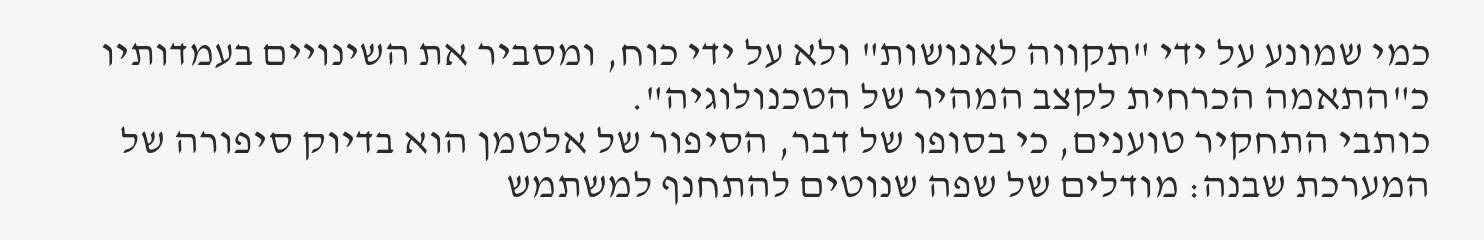כמי שמונע על ידי "תקווה לאנושות" ולא על ידי כוח, ומסביר את השינויים בעמדותיו כ"התאמה הכרחית לקצב המהיר של הטכנולוגיה".
כותבי התחקיר טוענים, כי בסופו של דבר, הסיפור של אלטמן הוא בדיוק סיפורה של המערכת שבנה: מודלים של שפה שנוטים להתחנף למשתמש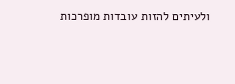ולעיתים להזות עובדות מופרכות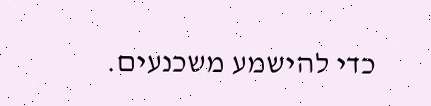כדי להישמע משכנעים.